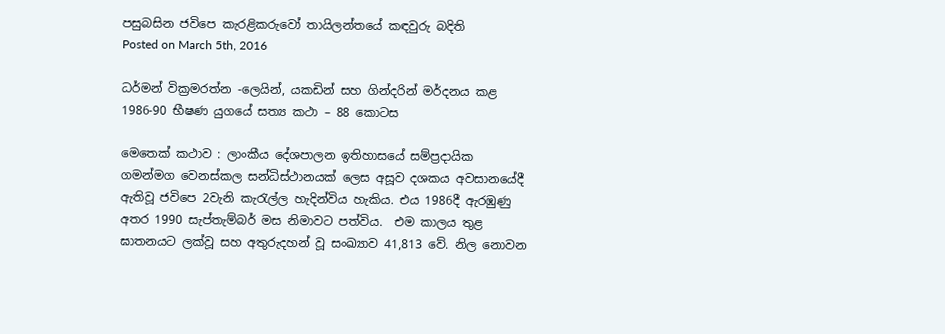පසුබසින ජවිපෙ කැරළිකරුවෝ තායිලන්තයේ කඳවුරු බදිති
Posted on March 5th, 2016

ධර්මන් වික්‍රමරත්න -ලෙයින්, යකඩින් සහ ගින්දරින් මර්දනය කළ 1986-90 භීෂණ යුගයේ සත්‍ය කථා – 88 කොටස

මෙතෙක් කථාව : ලාංකීය දේශපාලන ඉතිහාසයේ සම්ප්‍රදායික ගමන්මග වෙනස්කල සන්ධිස්ථානයක් ලෙස අසූව දශකය අවසානයේදී ඇතිවූ ජවිපෙ 2වැනි කැරැල්ල හැදින්විය හැකිය. එය 1986දී ඇරඹුණු අතර 1990 සැප්තැම්බර් මස නිමාවට පත්විය.  එම කාලය තුළ ඝාතනයට ලක්වූ සහ අතුරුදහන් වූ සංඛ්‍යාව 41,813 වේ. නිල නොවන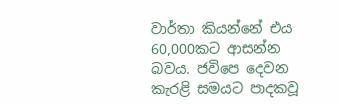වාර්තා කියන්නේ එය 60,000කට ආසන්න බවය. ජවිපෙ දෙවන කැරළි සමයට පාදකවූ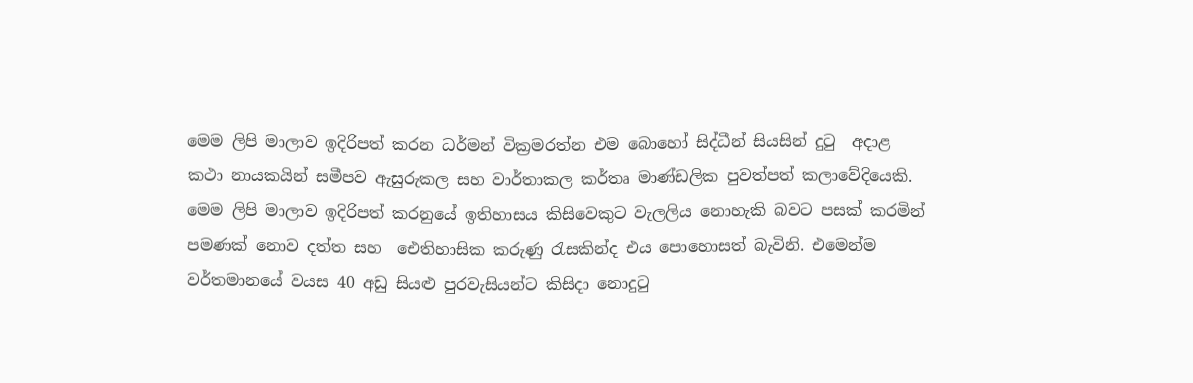මෙම ලිපි මාලාව ඉදිරිපත් කරන ධර්මන් වික්‍රමරත්න එම බොහෝ සිද්ධීන් සියසින් දුටු  අදාළ කථා නායකයින් සමීපව ඇසුරුකල සහ වාර්තාකල කර්තෘ මාණ්ඩලික පුවත්පත් කලාවේදියෙකි. මෙම ලිපි මාලාව ඉදිරිපත් කරනුයේ ඉතිහාසය කිසිවෙකුට වැලලිය නොහැකි බවට පසක් කරමින් පමණක් නොව දත්ත සහ  ඓතිහාසික කරුණු රැසකින්ද එය පොහොසත් බැවිනි. එමෙන්ම වර්තමානයේ වයස 40 අඩු සියළු පුරවැසියන්ට කිසිදා නොදුටු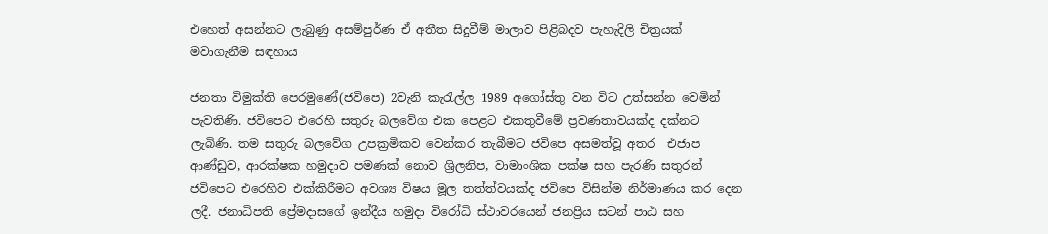එහෙත් අසන්නට ලැබුණු අසම්පුර්ණ ඒ අතීත සිදුවීම් මාලාව පිළිබදව පැහැදිලි චිත්‍රයක් මවාගැනීම සඳහාය

ජනතා විමුක්ති පෙරමුණේ(ජවිපෙ) 2වැනි කැරැල්ල 1989 අගෝස්තු වන විට උත්සන්න වෙමින් පැවතිණි. ජවිපෙට එරෙහි සතුරු බලවේග එක පෙළට එකතුවීමේ ප්‍රවණතාවයක්ද දක්නට ලැබිණි. තම සතුරු බලවේග උපක්‍රමිකව වෙන්කර තැබීමට ජවිපෙ අසමත්වූ අතර  එජාප ආණ්ඩුව, ආරක්ෂක හමුදාව පමණක් නොව ශ්‍රිලනිප, වාමාංශික පක්ෂ සහ පැරණි සතුරන් ජවිපෙට එරෙහිව එක්කිරීමට අවශ්‍ය විෂය මූල තත්ත්වයක්ද ජවිපෙ විසින්ම නිර්මාණය කර දෙන ලදී. ජනාධිපති ප්‍රේමදාසගේ ඉන්දීය හමුදා විරෝධි ස්ථාවරයෙන් ජනප්‍රිය සටන් පාඨ සහ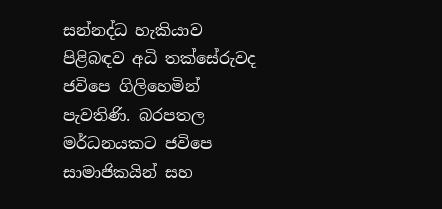සන්නද්ධ හැකියාව පිළිබඳව අධි තක්සේරුවද ජවිපෙ ගිලිහෙමින් පැවතිණි. බරපතල මර්ධනයකට ජවිපෙ සාමාජිකයින් සහ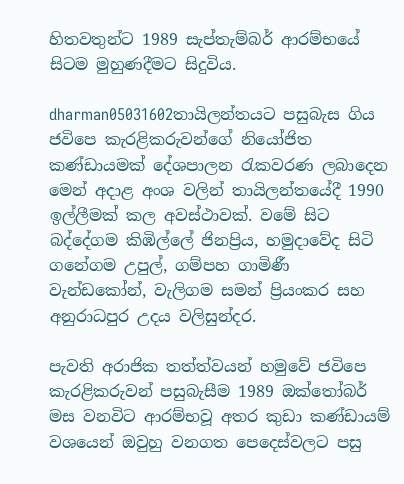හිතවතුන්ට 1989 සැප්තැම්බර් ආරම්භයේ සිටම මුහුණදීමට සිදුවිය.

dharman05031602තායිලන්තයට පසුබැස ගිය ජවිපෙ කැරළිකරුවන්ගේ නියෝජිත කණ්ඩායමක් දේශපාලන රැකවරණ ලබාදෙන මෙන් අදාළ අංශ වලින් තායිලන්තයේදී 1990 ඉල්ලීමක් කල අවස්ථාවක්. වමේ සිට බද්දේගම කිඹිල්ලේ ජිනප්‍රිය, හමුදාවේද සිටි ගනේගම උපුල්, ගම්පහ ගාමිණී වැන්ඩකෝන්, වැලිගම සමන් ප්‍රියංකර සහ අනුරාධපුර උදය වලිසුන්දර.

පැවති අරාජික තත්ත්වයන් හමුවේ ජවිපෙ කැරළිකරුවන් පසුබැසීම 1989 ඔක්තෝබර් මස වනවිට ආරම්භවූ අතර කුඩා කණ්ඩායම් වශයෙන් ඔවුහු වනගත පෙදෙස්වලට පසු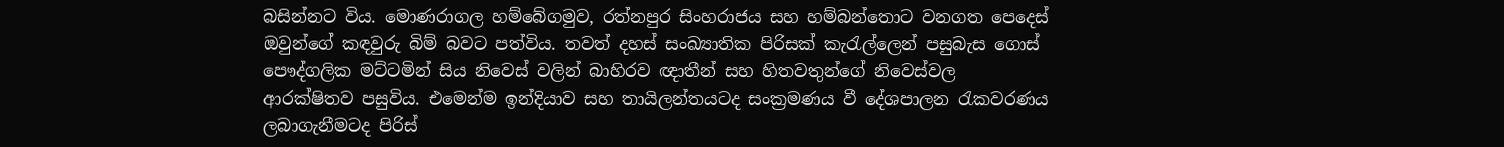බසින්නට විය. මොණරාගල හම්බේගමුව, රත්නපුර සිංහරාජය සහ හම්බන්තොට වනගත පෙදෙස් ඔවුන්ගේ කඳවුරු බිම් බවට පත්විය. තවත් දහස් සංඛ්‍යාතික පිරිසක් කැරැල්ලෙන් පසුබැස ගොස් පෞද්ගලික මට්ටමින් සිය නිවෙස් වලින් බාහිරව ඥාතීන් සහ හිතවතුන්ගේ නිවෙස්වල ආරක්ෂිතව පසුවිය. එමෙන්ම ඉන්දියාව සහ තායිලන්තයටද සංක්‍රමණය වී දේශපාලන රැකවරණය ලබාගැනීමටද පිරිස්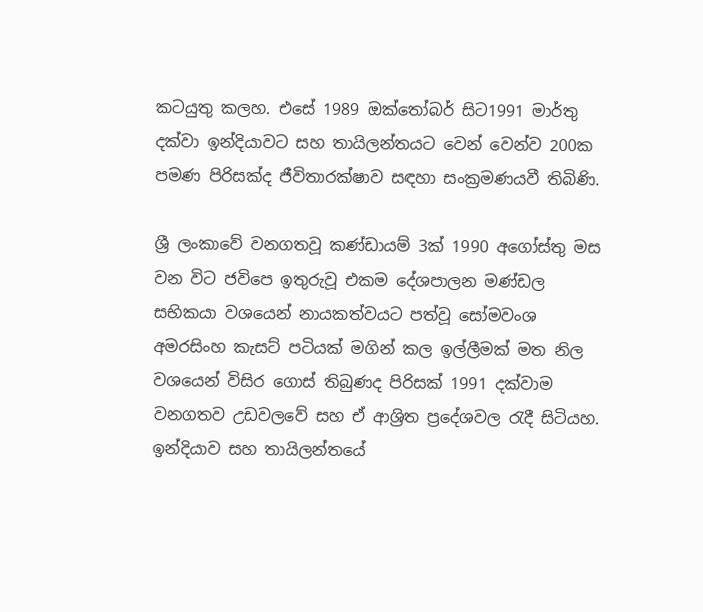කටයුතු කලහ. එසේ 1989 ඔක්තෝබර් සිට1991 මාර්තු දක්වා ඉන්දියාවට සහ තායිලන්තයට වෙන් වෙන්ව 200ක පමණ පිරිසක්ද ජීවිතාරක්ෂාව සඳහා සංක්‍රමණයවී තිබිණි.

ශ්‍රී ලංකාවේ වනගතවූ කණ්ඩායම් 3ක් 1990 අගෝස්තු මස වන විට ජවිපෙ ඉතුරුවූ එකම දේශපාලන මණ්ඩල සභිකයා වශයෙන් නායකත්වයට පත්වූ සෝමවංශ‍ අමරසිංහ කැසට් පටියක් මගින් කල ඉල්ලීමක් මත නිල වශයෙන් විසිර ගොස් තිබුණද පිරිසක් 1991 දක්වාම වනගතව උඩවලවේ සහ ඒ ආශ්‍රිත ප්‍රදේශවල රැදී සිටියහ. ඉන්දියාව සහ තායිලන්තයේ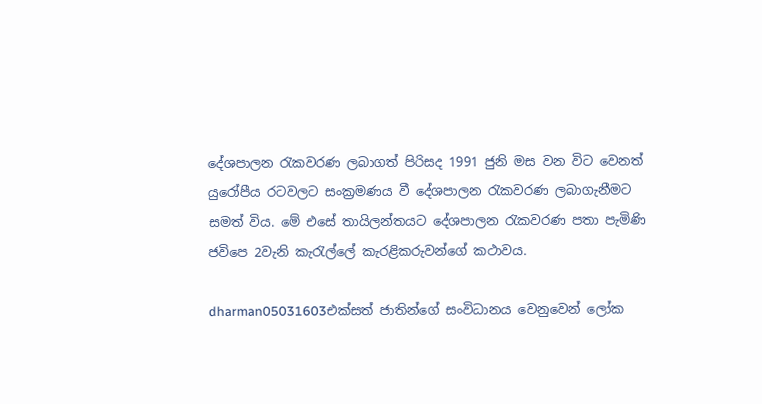දේශපාලන රැකවරණ ලබාගත් පිරිසද 1991 ජුනි මස වන විට වෙනත් යුරෝපීය රටවලට සංක්‍රමණය වී දේශපාලන රැකවරණ ලබාගැනීමට සමත් විය. මේ එසේ තායිලන්තයට දේශපාලන රැකවරණ පතා පැමිණි ජවිපෙ 2වැනි කැරැල්ලේ කැරළිකරුවන්ගේ කථාවය.

dharman05031603එක්සත් ජාතින්ගේ සංවිධානය වෙනුවෙන් ලෝක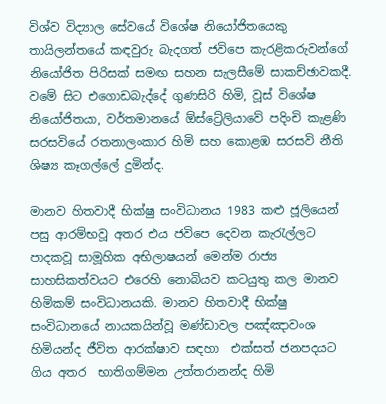විශ්ව විද්‍යාල සේවයේ විශේෂ නියෝජිතයෙකු තායිලන්තයේ කඳවුරු බැදගත් ජවිපෙ කැරළිකරුවන්ගේ නියෝජිත පිරිසක් සමඟ සහන සැලසීමේ සාකච්ඡාවකදී. වමේ සිට එගොඩබැද්දේ ගුණසිරි හිමි, වූස් විශේෂ නියෝජිතයා, වර්තමානයේ ඕස්ට්‍රේලියාවේ පදිංචි කැළණි සරසවියේ රතනාලංකාර හිමි සහ කොළඹ සරසවි නීති ශිෂ්‍ය කෑගල්ලේ දුමින්ද.

මානව හිතවාදී භික්ෂු සංවිධානය 1983 කළු ජූලියෙන් පසු ආරම්භවූ අතර එය ජවිපෙ දෙවන කැරැල්ලට පාදකවූ සාමූහික අභිලාෂයන් මෙන්ම රාජ්‍ය සාහසිකත්වයට එරෙහි නොබියව කටයුතු කල මානව හිමිකම් සංවිධානයකි. මානව හිතවාදී භික්ෂු සංවිධානයේ නායකයින්වූ මණ්ඩාවල පඤ්ඤාවංශ හිමියන්ද ජීවිත ආරක්ෂාව සඳහා  එක්සත් ජනපදයට ගිය අතර  භාතිගම්මන උත්තරානන්ද හිමි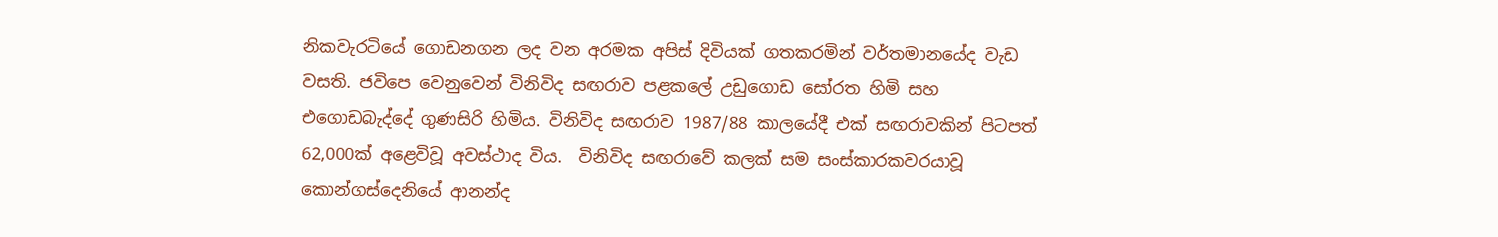නිකවැරටියේ ගොඩනගන ලද වන අරමක අපිස් දිවියක් ගතකරමින් වර්තමානයේද වැඩ වසති. ජවිපෙ වෙනුවෙන් විනිවිද සඟරාව පළකලේ උඩුගොඩ සෝරත හිමි සහ එගොඩබැද්දේ ගුණසිරි හිමිය. විනිවිද සඟරාව 1987/88 කාලයේදී එක් සඟරාවකින් පිටපත් 62,000ක් අළෙවිවූ අවස්ථාද විය.  විනිවිද සඟරාවේ කලක් සම සංස්කාරකවරයාවූ කොන්ගස්දෙනියේ ආනන්ද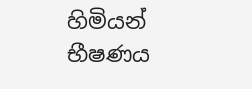හිමියන් භීෂණය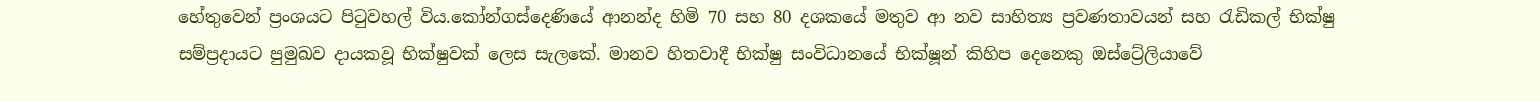හේතුවෙන් ප්‍රංශයට පිටුවහල් විය.කෝන්ගස්දෙණියේ ආනන්ද හිමි 70 සහ 80 දශකයේ මතුව ආ නව සාහිත්‍ය ප්‍රවණතාවයන් සහ රැඩිකල් භික්ෂු සම්ප්‍රදායට පුමුඛව දායකවූ භික්ෂුවක් ලෙස සැලකේ. මානව හිතවාදී භික්ෂු සංවිධානයේ භික්ෂූන් කිහිප දෙනෙකු ඔස්ට්‍රේලියාවේ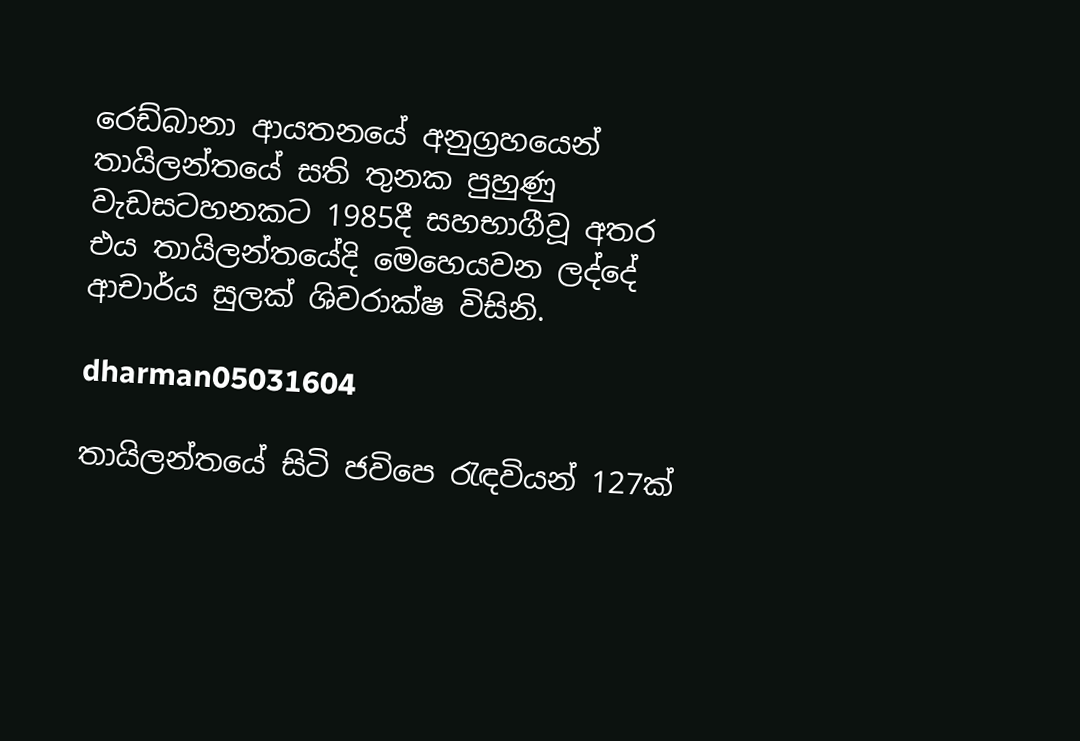රෙඩ්බානා ආයතනයේ අනුග්‍රහයෙන් තායිලන්තයේ සති තුනක පුහුණු වැඩසටහනකට 1985දී සහභාගීවූ අතර එය තායිලන්තයේදි මෙහෙයවන ලද්දේ ආචාර්ය සුලක් ශිවරාක්ෂ විසිනි.

dharman05031604

තායිලන්තයේ සිටි ජවිපෙ රැඳවියන් 127ක්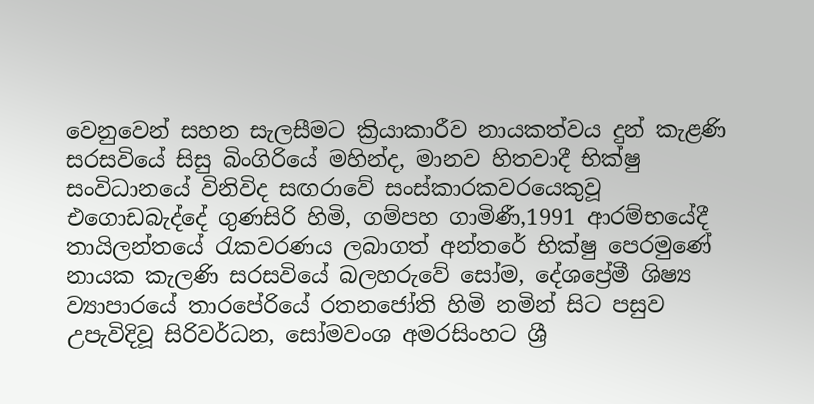වෙනුවෙන් සහන සැලසීමට ක්‍රියාකාරීව නායකත්වය දුන් කැළණි සරසවියේ සිසු බිංගිරියේ මහින්ද, මානව හිතවාදී භික්ෂු සංවිධානයේ විනිවිද සඟරාවේ සංස්කාරකවරයෙකුවූ එගොඩබැද්දේ ගුණසිරි හිමි, ගම්පහ ගාමිණී,1991 ආරම්භයේදී තායිලන්තයේ රැකවරණය ලබාගත් අන්තරේ භික්ෂු පෙරමුණේ නායක කැලණි සරසවියේ බලහරුවේ සෝම, දේශප්‍රේමී ශිෂ්‍ය ව්‍යාපාරයේ තාරපේරියේ රතනජෝති හිමි නමින් සිට පසුව උපැවිදිවූ සිරිවර්ධන, සෝමවංශ අමරසිංහට ශ්‍රී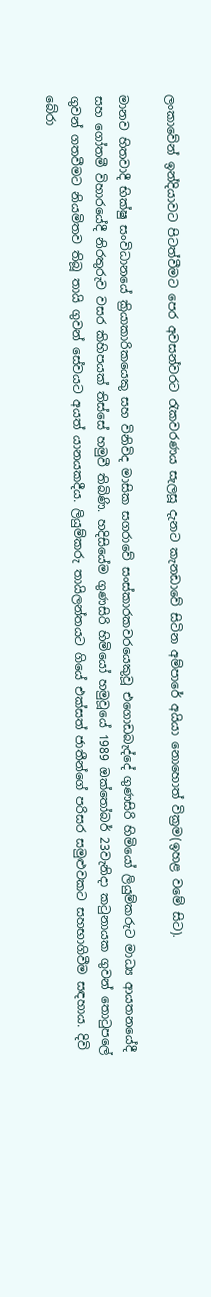ලංකාවේන් ඉන්දියාවට පිටත්වීමට පෙර අවසන්වරට රැකවරණය සැලසූ දැනට කැනඩාවේ සිටින අම්පාරේ අයියා නොහොත් වික්‍රම(ඉහළ වමේ සිට).

මානව හිතවාදී භික්ෂු සංවිධානයේ ක්‍රියාකාරිකයෙකු සහ විනිවිද මාසික සගරාවේ සංස්කාරකවරයෙකුවූ එගොඩබැද්දේ ගුණසිරි හිමියෝ ලියුම්කරුට මාධ්‍ය ආයතනයේදී සහ ගෝතමී විහාරයේදී නිරතුරුව වසර කිහිපයක් තිස්සේ හමුවී තිබිණි. හදිසියේම ගුණසිරි හිමියෝ හමුවූයේ 1989 ඔක්තෝබර් 23වැනිදා කටුනායක ගුවන් තොටුපලේ ගුවන් ගතවීමට නියමිතව තිබූ තායි ගුවන් සේවයට අයත් යානයකදීය. ලියුම්කරු තායිලන්තයට ගියේ එක්සත් ජාතීන්ගේ පරිසර සමුළුවකට සහභාගිවීම සඳහාය. දිවි බේරා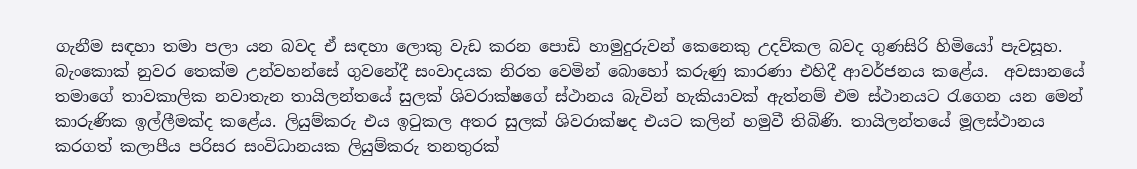ගැනීම සඳහා තමා පලා යන බවද ඒ සඳහා ලොකු වැඩ කරන පොඩි හාමුදුරුවන් කෙනෙකු උදව්කල බවද ගුණසිරි හිමියෝ පැවසූහ. බැංකොක් නුවර තෙක්ම උන්වහන්සේ ගුවනේදී සංවාදයක නිරත වෙමින් බොහෝ කරුණු කාරණා එහිදී ආවර්ජනය කළේය.  අවසානයේ තමාගේ තාවකාලික නවාතැන තායිලන්තයේ සුලක් ශිවරාක්ෂගේ ස්ථානය බැවින් හැකියාවක් ඇත්නම් එම ස්ථානයට රැගෙන යන මෙන් කාරුණික ඉල්ලීමක්ද කළේය. ලියුම්කරු එය ඉටුකල අතර සුලක් ශිවරාක්ෂද එයට කලින් හමුවී තිබිණි. තායිලන්තයේ මූලස්ථානය කරගත් කලාපීය පරිසර සංවිධානයක ලියුම්කරු තනතුරක්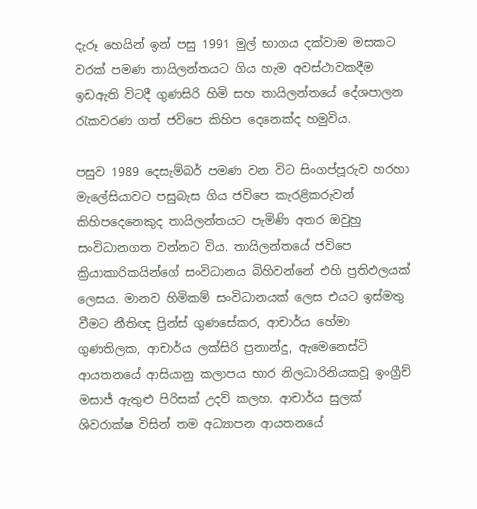දැරූ හෙයින් ඉන් පසු 1991 මුල් භාගය දක්වාම මසකට වරක් පමණ තායිලන්තයට ගිය හැම අවස්ථාවකදීම ඉඩඇති විටදී ගුණසිරි හිමි සහ තායිලන්තයේ දේශපාලන රැකවරණ ගත් ජවිපෙ කිහිප දෙනෙක්ද හමුවිය.

පසුව 1989 දෙසැම්බර් පමණ වන විට සිංගප්පූරුව හරහා මැලේසියාවට පසුබැස ගිය ජවිපෙ කැරළිකරුවන් කිහිපදෙනෙකුද තායිලන්තයට පැමිණි අතර ඔවුහු සංවිධානගත වන්නට විය. තායිලන්තයේ ජවිපෙ ක්‍රියාකාරිකයින්ගේ සංවිධානය බිහිවන්නේ එහි ප්‍රතිඵලයක් ලෙසය. මානව හිමිකම් සංවිධානයක් ලෙස එයට ඉස්මතු වීමට නීතිඥ ප්‍රින්ස් ගුණසේකර, ආචාර්ය හේමා ගුණතිලක, ආචාර්ය ලක්සිරි ප්‍රනාන්දු, ඇමෙනෙස්ටි ආයතනයේ ආසියානු කලාපය භාර නිලධාරිනියකවූ ඉංග්‍රීච් මසාජ් ඇතුළු පිරිසක් උදව් කලහ. ආචාර්ය සුලක් ශිවරාක්ෂ විසින් තම අධ්‍යාපන ආයතනයේ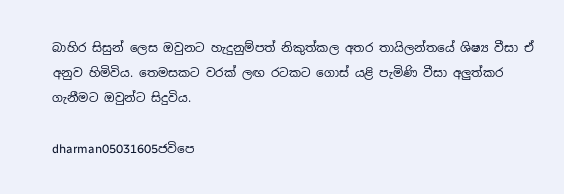බාහිර සිසුන් ලෙස ඔවුනට හැදුනුම්පත් නිකුත්කල අතර තායිලන්තයේ ශිෂ්‍ය වීසා ඒ අනුව හිමිවිය. තෙමසකට වරක් ලඟ රටකට ගොස් යළි පැමිණි වීසා අලුත්කර ගැනීමට ඔවුන්ට සිදුවිය.

dharman05031605ජවිපෙ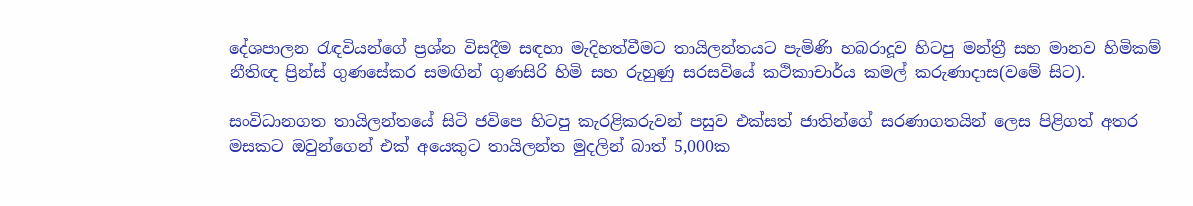දේශපාලන රැඳවියන්ගේ ප්‍රශ්න විසදීම සඳහා මැදිහත්වීමට තායිලන්තයට පැමිණි හබරාදූව හිටපු මන්ත්‍රී සහ මානව හිමිකම් නීතිඥ ප්‍රින්ස් ගුණසේකර සමඟින් ගුණසිරි හිමි සහ රුහුණු සරසවියේ කථිකාචාර්ය කමල් කරුණාදාස(වමේ සිට).

සංවිධානගත තායිලන්තයේ සිටි ජවිපෙ හිටපු කැරළිකරුවන් පසුව එක්සත් ජාතින්ගේ සරණාගතයින් ලෙස පිළිගත් අතර මසකට ඔවුන්ගෙන් එක් අයෙකුට තායිලන්ත මුදලින් බාත් 5,000ක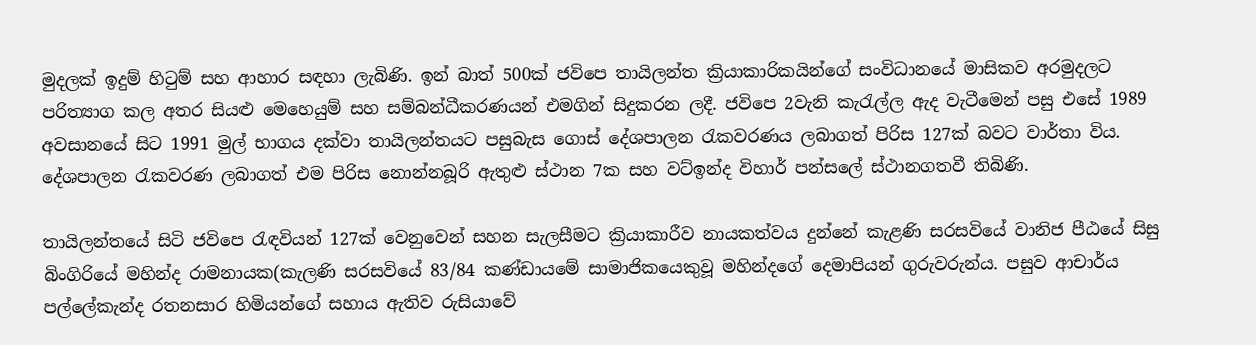මුදලක් ඉදුම් හිටුම් සහ ආහාර සඳහා ලැබිණි. ඉන් බාත් 500ක් ජවිපෙ තායිලන්ත ක්‍රියාකාරිකයින්ගේ සංවිධානයේ මාසිකව අරමුදලට පරිත්‍යාග කල අතර සියළු මෙහෙයුම් සහ සම්බන්ධීකරණයන් එමගින් සිදුකරන ලදී. ජවිපෙ 2වැනි කැරැල්ල ඇද වැටීමෙන් පසු එසේ 1989 අවසානයේ සිට 1991 මුල් භාගය දක්වා තායිලන්තයට පසුබැස ගොස් දේශපාලන රැකවරණය ලබාගත් පිරිස 127ක් බවට වාර්තා විය. දේශපාලන රැකවරණ ලබාගත් එම පිරිස නොන්නබූරි ඇතුළු ස්ථාන 7ක සහ වට්ඉන්ද විහාර් පන්සලේ ස්ථානගතවී තිබිණි.

තායිලන්තයේ සිටි ජවිපෙ රැඳවියන් 127ක් වෙනුවෙන් සහන සැලසීමට ක්‍රියාකාරීව නායකත්වය දුන්නේ කැළණි සරසවියේ වානිජ පීඨයේ සිසු බිංගිරියේ මහින්ද රාමනායක(කැලණි සරසවියේ 83/84 කණ්ඩායමේ සාමාජිකයෙකුවූ මහින්දගේ දෙමාපියන් ගුරුවරුන්ය. පසුව ආචාර්ය පල්ලේකැන්ද රතනසාර හිමියන්ගේ සහාය ඇතිව රුසියාවේ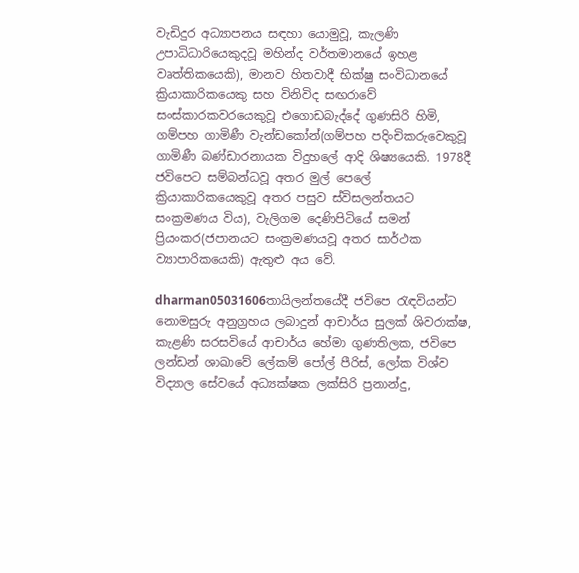වැඩිදුර අධ්‍යාපනය සඳහා යොමුවූ, කැලණි උපාධිධාරියෙකුදවූ මහින්ද වර්තමානයේ ඉහළ වෘත්තිකයෙකි), මානව හිතවාදී භික්ෂු සංවිධානයේ ක්‍රියාකාරිකයෙකු සහ විනිවිද සඟරාවේ සංස්කාරකවරයෙකුවූ එගොඩබැද්දේ ගුණසිරි හිමි, ගම්පහ ගාමිණී වැන්ඩකෝන්(ගම්පහ පදිංචිකරුවෙකුවූ ගාමිණී බණ්ඩාරනායක විදුහලේ ආදි ශිෂ්‍යයෙකි. 1978දී ජවිපෙට සම්බන්ධවූ අතර මුල් පෙලේ ක්‍රියාකාරිකයෙකුවූ අතර පසුව ස්විසලන්තයට සංක්‍රමණය විය), වැලිගම දෙණිපිටි‍යේ සමන් ප්‍රියංකර(ජපානයට සංක්‍රමණයවූ අතර සාර්ථක ව්‍යාපාරිකයෙකි) ඇතුළු අය වේ.

dharman05031606තායිලන්තයේදී ජවිපෙ රැඳවියන්ට නොමසුරු අනුග්‍රහය ලබාදුන් ආචාර්ය සුලක් ශිවරාක්ෂ, කැළණි සරසවියේ ආචාර්ය හේමා ගුණතිලක, ජවිපෙ ලන්ඩන් ශාඛාවේ ලේකම් පෝල් පීරිස්, ලෝක විශ්ව විද්‍යාල සේවයේ අධ්‍යක්ෂක ලක්සිරි ප්‍රනාන්දු,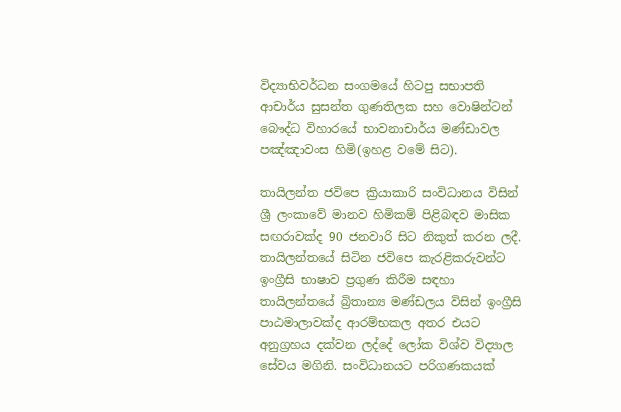විද්‍යාභිවර්ධන සංගමයේ හිටපු සභාපති ආචාර්ය සුසන්ත ගුණතිලක සහ වොෂින්ටන් බෞද්ධ විහාරයේ භාවනාචාර්ය මණ්ඩාවල පඤ්ඤාවංස හිමි(ඉහළ වමේ සිට).

තායිලන්ත ජවිපෙ ක්‍රියාකාරි සංවිධානය විසින් ශ්‍රී ලංකාවේ මානව හිමිකම් පිළිබඳව මාසික සඟරාවක්ද 90 ජනවාරි සිට නිකුත් කරන ලදී. තායිලන්තයේ සිටින ජවිපෙ කැරළිකරුවන්ට ඉංග්‍රීසි භාෂාව ප්‍රගුණ කිරීම සඳහා තායිලන්තයේ බ්‍රිතාන්‍ය මණ්ඩලය විසින් ඉංග්‍රීසි පාඨමාලාවක්ද ආරම්භකල අතර එයට අනුග්‍රහය දක්වන ලද්දේ ලෝක විශ්ව විද්‍යාල සේවය මගිනි. සංවිධානයට පරිගණකයක්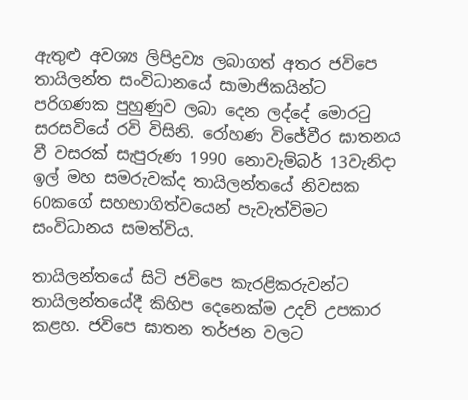ඇතුළු අවශ්‍ය ලිපිද්‍රව්‍ය ලබාගත් අතර ජවිපෙ තායිලන්ත සංවිධානයේ සාමාජිකයින්ට පරිගණක පුහුණුව ලබා දෙන ලද්දේ මොරටු සරසවියේ රවි විසිනි. රෝහණ විජේවීර ඝාතනය වී වසරක් සැපුරුණ 1990 නොවැම්බර් 13වැනිදා ඉල් මහ සමරුවක්ද තායිලන්තයේ නිවසක 60කගේ සහභාගිත්වයෙන් පැවැත්විමට සංවිධානය සමත්විය.

තායිලන්තයේ සිටි ජවිපෙ කැරළිකරුවන්ට තායිලන්තයේදී කිහිප දෙනෙක්ම උදව් උපකාර කළහ. ජවිපෙ ඝාතන තර්ජන වලට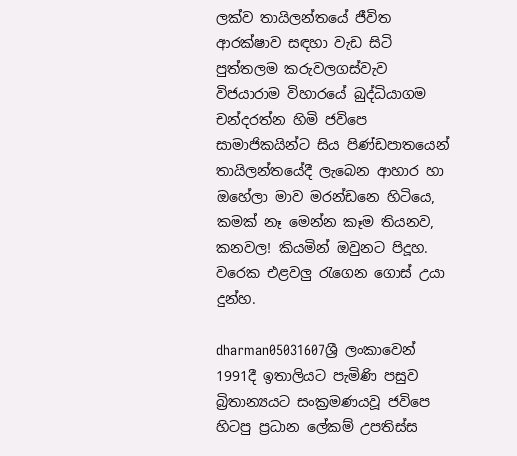ලක්ව තායිලන්තයේ ජීවිත ආරක්ෂාව සඳහා වැඩ සිටි පුත්තලම කරුවලගස්වැව විජයාරාම විහාරයේ බුද්ධියාගම චන්දරත්න හිමි ජවිපෙ සාමාජිකයින්ට සිය පිණ්ඩපාතයෙන් තායිලන්තයේදී ලැබෙන ආහාර හා ඔහේලා මාව මරන්ඩනෙ හිටියෙ, කමක් නෑ මෙන්න කෑම තියනව, කනවල! කියමින් ඔවුනට පිදූහ. වරෙක එළවලු රැගෙන ගොස් උයා දුන්හ.

dharman05031607ශ්‍රී ලංකාවෙන් 1991දී ඉතාලියට පැමිණි පසුව බ්‍රිතාන්‍යයට සංක්‍රමණයවූ ජවිපෙ හිටපු ප්‍රධාන ලේකම් උපතිස්ස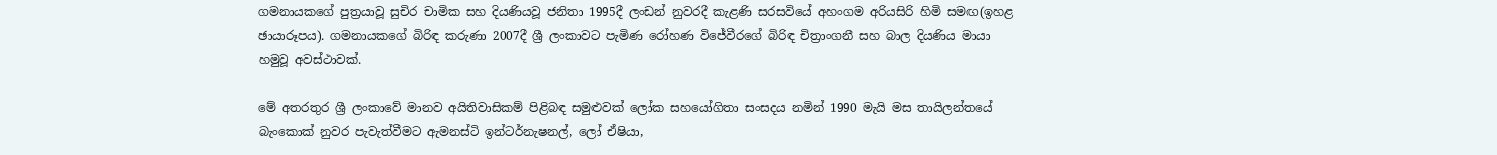ගමනායකගේ පුත්‍රයාවූ සුචිර චාමික සහ දියණියවූ ජනිතා 1995දී ලංඩන් නුවරදී කැළණි සරසවියේ අහංගම අරියසිරි හිමි සමඟ(ඉහළ ඡායාරූපය). ගමනායකගේ බිරිඳ කරුණා 2007දී ශ්‍රී ලංකාවට පැමිණ රෝහණ විජේවීරගේ බිරිඳ චිත්‍රාංගනී සහ බාල දියණිය මායා හමුවූ අවස්ථාවක්.

මේ අතරතුර ශ්‍රී ලංකාවේ මානව අයිතිවාසිකම් පිළිබඳ සමුළුවක් ලෝක සහයෝගිතා සංසදය නමින් 1990 මැයි මස තායිලන්තයේ බැංකොක් නුවර පැවැත්වීමට ඇමනස්ටි ඉන්ටර්නැෂනල්, ලෝ ඒෂියා,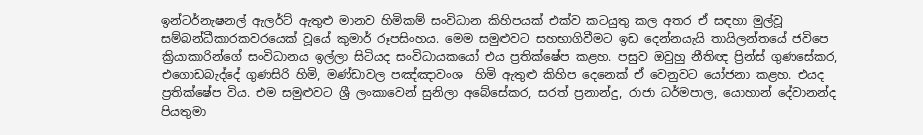ඉන්ටර්නැෂනල් ඇලර්ට් ඇතුළු මානව හිමිකම් සංවිධාන කිහිපයක් එක්ව කටයුතු කල අතර ඒ සඳහා මුල්වූ සම්බන්ධීකාරකවරයෙක් වූයේ කුමාර් රූපසිංහය. මෙම සමුළුවට සහභාගිවීමට ඉඩ දෙන්නයැයි තායිලන්‍තයේ ජවිපෙ ක්‍රියාකාරින්ගේ සංවිධානය ඉල්ලා සිටියද සංවිධායකයෝ එය ප්‍රතික්ෂේප කළහ. පසුව ඔවුහු නීතිඥ ප්‍රින්ස් ගුණසේකර, එගොඩබැද්දේ ගුණසිරි හිමි, මණ්ඩාවල පඤ්ඤාවංශ  හිමි ඇතුළු කිහිප දෙනෙක් ඒ වෙනුවට යෝජනා කළහ. එයද ප්‍රතික්ෂේප විය. එම සමුළුවට ශ්‍රී ලංකාවෙන් සුනිලා අබේසේකර, සරත් ප්‍රනාන්දු, රාජා ධර්මපාල, යොහාන් දේවානන්ද පියතුමා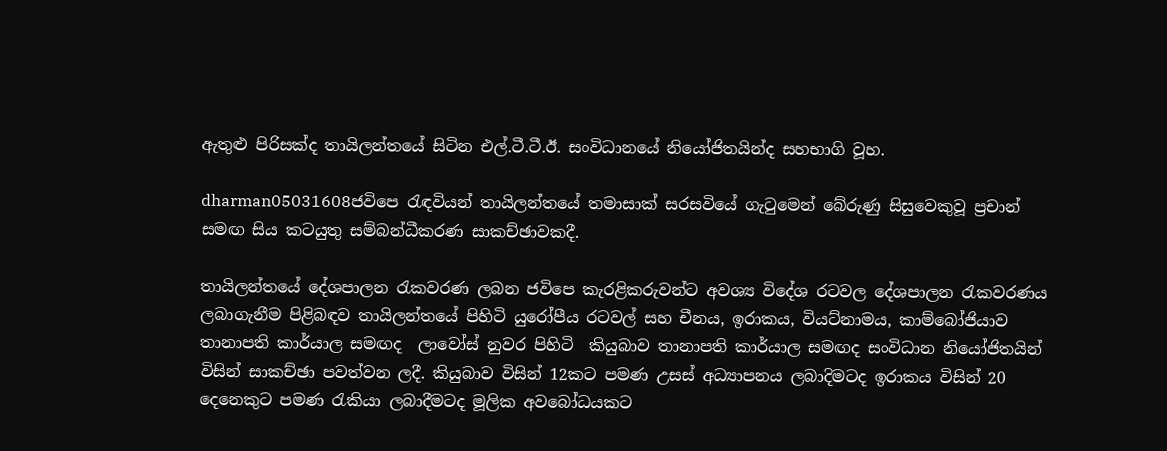ඇතුළු පිරිසක්ද තායිලන්තයේ සිටින එල්.ටී.ටී.ඊ. සංවිධානයේ නියෝජිතයින්ද සහභාගි වූහ.

dharman05031608ජවිපෙ රැඳවියන් තායිලන්තයේ තමාසාක් සරසවියේ ගැටුමෙන් බේරුණු සිසුවෙකුවූ ප්‍රචාන් සමඟ සිය කටයුතු සම්බන්ධීකරණ සාකච්ඡාවකදී.

තායිලන්තයේ දේශපාලන රැකවරණ ලබන ජවිපෙ කැරළිකරුවන්ට අවශ්‍ය විදේශ රටවල දේශපාලන රැකවරණය ලබාගැනීම පිළිබඳව තායිලන්තයේ පිහිටි යුරෝපීය රටවල් සහ චීනය, ඉරාකය, වියට්නාමය, කාම්බෝජියාව තානාපති කාර්යාල සමඟද  ලාවෝස් නුවර පිහිටි  කියුබාව තානාපති කාර්යාල සමඟද සංවිධාන නියෝජිතයින් විසින් සාකච්ඡා පවත්වන ලදී. කියුබාව විසින් 12කට පමණ උසස් අධ්‍යාපනය ලබාදිමටද ඉරාකය විසින් 20 දෙනෙකුට පමණ රැකියා ලබාදීමටද මූලික අවබෝධයකට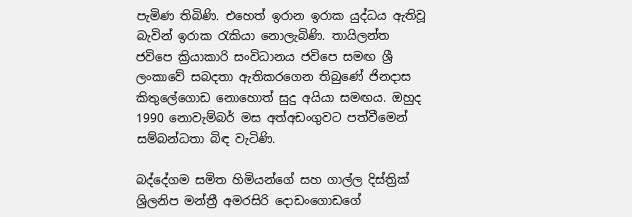පැමිණ තිබිණි. එහෙත් ඉරාන ඉරාක යුද්ධය ඇතිවූ බැවින් ඉරාක රැකියා නොලැබිණි. තායිලන්ත ජවිපෙ ක්‍රියාකාරි සංවිධානය ජවිපෙ සමඟ ශ්‍රී ලංකාවේ සබදතා ඇතිකරගෙන තිබුණේ ජිනදාස කිතුලේගොඩ නොහොත් සුදු අයියා සමඟය. ඔහුද 1990 නොවැම්බර් මස අත්අඩංගුවට පත්වීමෙන් සම්බන්ධතා බිඳ වැටිණි.

බද්දේගම සමිත හිමියන්ගේ සහ ගාල්ල දිස්ත්‍රික් ශ්‍රිලනිප මන්ත්‍රී අමරසිරි දොඩංගොඩගේ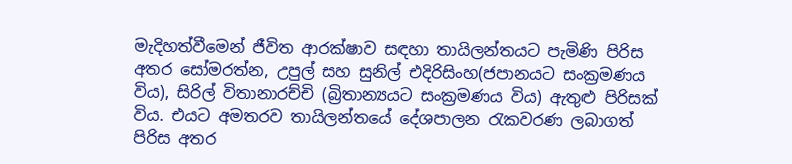මැදිහත්වීමෙන් ජීවිත ආරක්ෂාව සඳහා තායිලන්තයට පැමිණි පිරිස අතර සෝමරත්න, උපුල් සහ සුනිල් එදිරිසිංහ(ජපානයට සංක්‍රමණය විය), සිරිල් විතානාරච්චි (බ්‍රිතාන්‍යයට සංක්‍රමණය විය) ඇතුළු පිරිසක් විය. එයට අමතරව තායිලන්තයේ දේශපාලන රැකවරණ ලබාගත් පිරිස අතර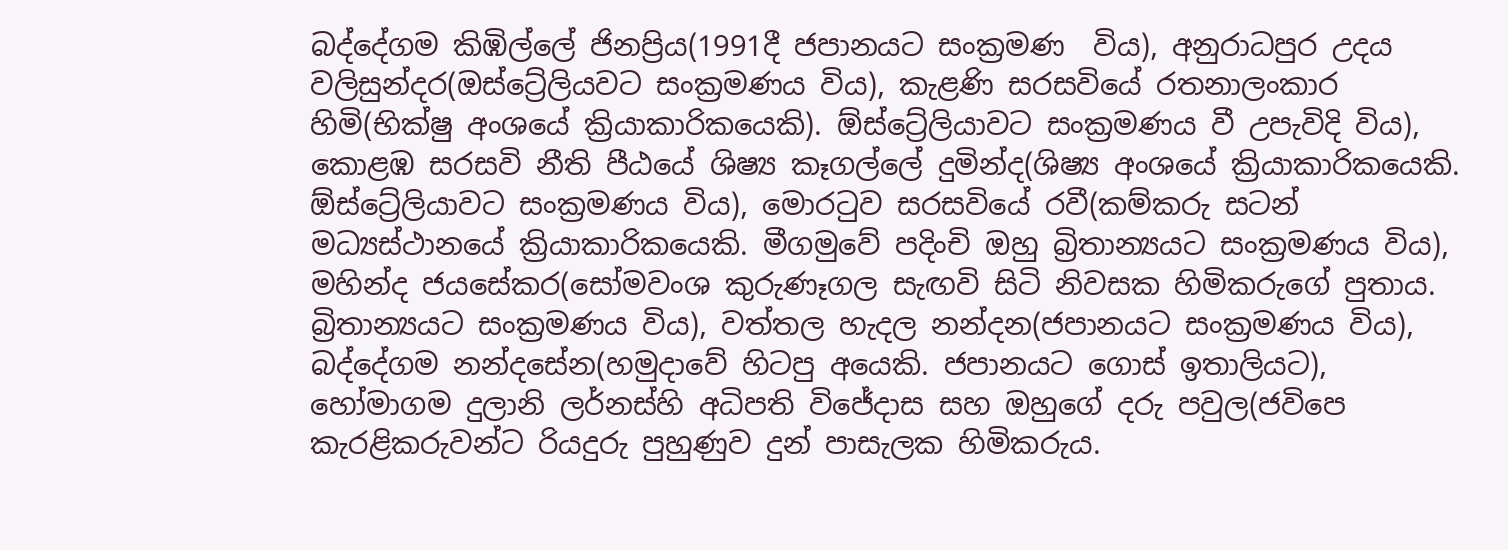බද්දේගම කිඹිල්ලේ ජිනප්‍රිය(1991දී ජපානයට සංක්‍රමණ  විය), අනුරාධපුර උදය වලිසුන්දර(ඔස්ට්‍රේලියවට සංක්‍රමණය විය), කැළණි සරසවියේ රතනාලංකාර හිමි(භික්ෂු අංශයේ ක්‍රියාකාරිකයෙකි). ඕස්ට්‍රේලියාවට සංක්‍රමණය වී උපැවිදි විය), කොළඹ සරසවි නීති පීඨයේ ශිෂ්‍ය කෑගල්ලේ දුමින්ද(ශිෂ්‍ය අංශයේ ක්‍රියාකාරිකයෙකි. ඕස්ට්‍රේලියාවට සංක්‍රමණය විය), මොරටුව සරසවියේ රවී(කම්කරු සටන් මධ්‍යස්ථානයේ ක්‍රියාකාරිකයෙකි. මීගමුවේ පදිංචි ඔහු බ්‍රිතාන්‍යයට සංක්‍රමණය විය), මහින්ද ජයසේකර(සෝමවංශ කුරුණෑගල සැඟවි සිටි නිවසක හිමිකරුගේ පුතාය. බ්‍රිතාන්‍යයට සංක්‍රමණය විය), වත්තල හැදල නන්දන(ජපානයට සංක්‍රමණය විය), බද්දේගම නන්දසේන(හමුදාවේ හිටපු අයෙකි. ජපානයට ගොස් ඉතාලියට), හෝමාගම දුලානි ලර්නස්හි අධිපති විජේදාස සහ ඔහුගේ දරු පවුල(ජවිපෙ කැරළිකරුවන්ට රියදුරු පුහුණුව දුන් පාසැලක හිමිකරුය.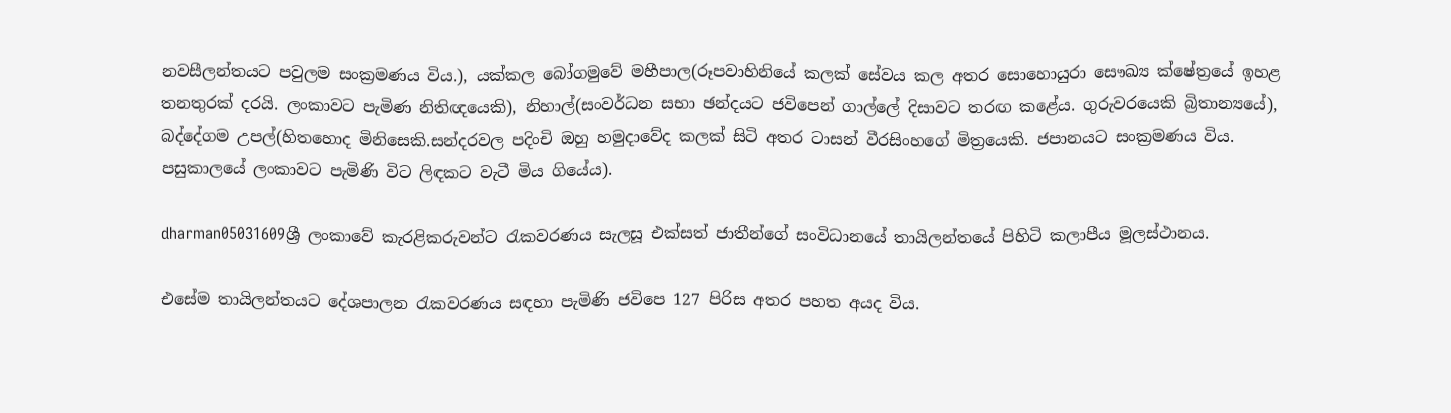නවසීලන්තයට පවුලම සංක්‍රමණය විය.), යක්කල බෝගමුවේ මහීපාල(රූපවාහිනියේ කලක් සේවය කල අතර සොහොයුරා සෞඛ්‍ය ක්ෂේත්‍රයේ ඉහළ තනතුරක් දරයි. ලංකාවට පැමිණ නිතිඥයෙකි), නිහාල්(සංවර්ධන සභා ඡන්දයට ජවිපෙන් ගාල්ලේ දිසාවට තරඟ ක‍ළේය. ගුරුවරයෙකි බ්‍රිතාන්‍යයේ), බද්දේගම උපල්(හිතහොද මිනිසෙකි.සන්දරවල පදිංචි ඔහු හමුදාවේද කලක් සිටි අතර ටාසන් වීරසිංහගේ මිත්‍රයෙකි. ජපානයට සංක්‍රමණය විය. පසුකාලයේ ලංකාවට පැමිණි විට ලිඳකට වැටී මිය ගියේය).

dharman05031609ශ්‍රී ලංකාවේ කැරළිකරුවන්ට රැකවරණය සැලසූ එක්සත් ජාතීන්ගේ සංවිධානයේ තායිලන්තයේ පිහිටි කලාපීය මූලස්ථානය.

එසේම තායිලන්තයට දේශපාලන රැකවරණය සඳහා පැමිණි ජවිපෙ 127 පිරිස අතර පහත අයද විය.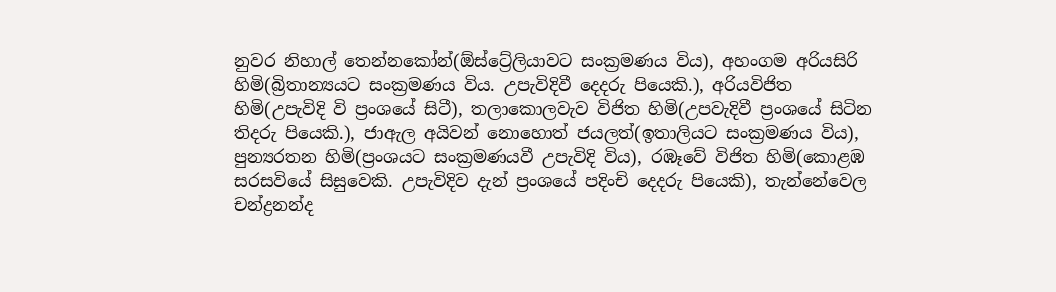නුවර නිහාල් තෙන්නකෝන්(ඕස්ට්‍රේලියාවට සංක්‍රමණය විය), අහංගම අරියසිරි හිමි(බ්‍රිතාන්‍යයට සංක්‍රමණය විය. උපැවිදිවී දෙදරු පියෙකි.), අරියවිජිත හිමි(උපැවිදි වි ප්‍රංශයේ සිටී), තලාකොලවැව විජිත හිමි(උපවැදිවී ප්‍රංශයේ සිටින තිදරු පියෙකි.), ජාඇල අයිවන් නොහොත් ජයලත්(ඉතාලියට සංක්‍රමණය විය), පුන්‍යරතන හිමි(ප්‍රංශයට සංක්‍රමණයවී උපැවිදි විය), රඹෑවේ විජිත හිමි(කොළඹ සරසවියේ සිසුවෙකි. උපැවිදිව දැන් ප්‍රංශයේ පදිංචි දෙදරු පියෙකි), තැන්නේවෙල චන්ද්‍රනන්ද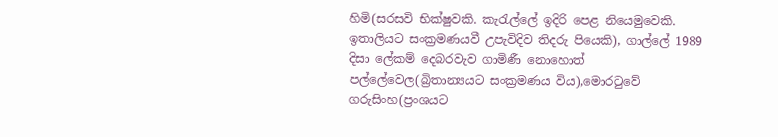හිමි(සරසවි භික්ෂුවකි. කැරැල්ලේ ඉදිරි පෙළ නියෙමුවෙකි. ඉතාලියට සංක්‍රමණයවී උපැවිදිව තිදරු පියෙකි), ගාල්ලේ 1989 දිසා ලේකම් දෙබරවැව ගාමිණී නොහොත් පල්ලේවෙල(බ්‍රිතාන්‍යයට සංක්‍රමණය විය),මොරටුවේ ගරුසිංහ(ප්‍රංශයට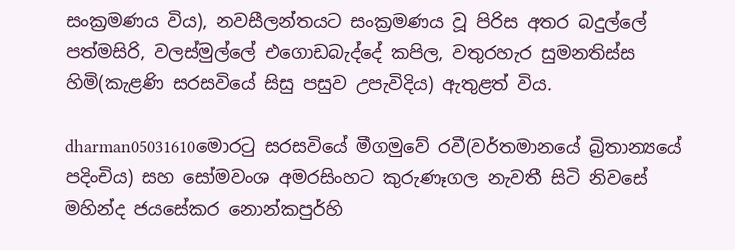සංක්‍රමණය විය), නවසීලන්තයට සංක්‍රමණය වූ පිරිස අතර බදුල්ලේ පත්මසිරි, වලස්මුල්ලේ එගොඩබැද්දේ කපිල, වතුරහැර සුමනතිස්ස හිමි(කැළණි සරසවියේ සිසු පසුව උපැවිදිය) ඇතුළත් විය.

dharman05031610මොරටු සරසවියේ මීගමුවේ රවී(වර්තමානයේ බ්‍රිතාන්‍යයේ පදිංචිය) සහ සෝමවංශ අමරසිංහට කුරුණෑගල නැවතී සිටි නිවසේ මහින්ද ජයසේකර නොන්කපුර්හි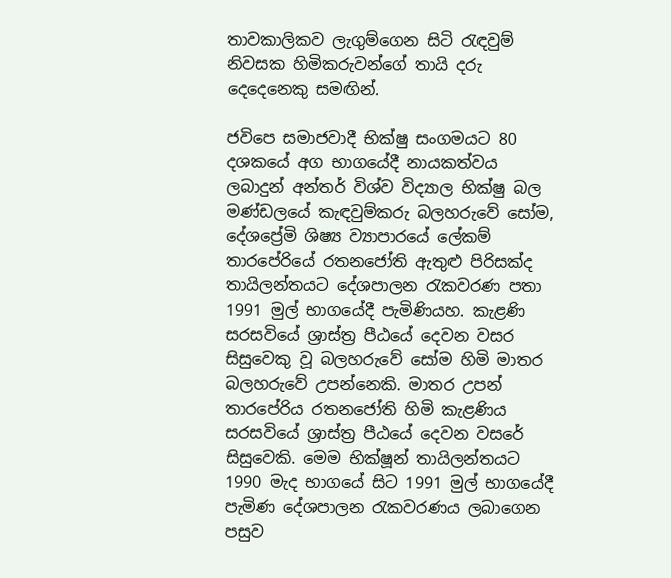තාවකාලිකව ලැගුම්ගෙන සිටි රැඳවුම් නිවසක හිමිකරුවන්ගේ තායි දරු දෙදෙනෙකු සමඟින්.

ජවිපෙ සමාජවාදී භික්ෂු සංගමයට 80 දශකයේ අග භාගයේදී නායකත්වය ලබාදුන් අන්තර් විශ්ව විද්‍යාල භික්ෂු බල මණ්ඩලයේ කැඳවුම්කරු බලහරුවේ සෝම, දේශප්‍රේමි ශිෂ්‍ය ව්‍යාපාරයේ ලේකම් තාරපේරියේ රතනජෝති ඇතුළු පිරිසක්ද තායිලන්තයට දේශපාලන රැකවරණ පතා 1991 මුල් භාගයේදී පැමිණියහ. කැළණි සරසවියේ ශ්‍රාස්ත්‍ර පීඨයේ දෙවන වසර සිසුවෙකු වූ බලහරුවේ සෝම හිමි මාතර බලහරුවේ උපන්නෙකි. මාතර උපන් තාරපේරිය රතනජෝති හිමි කැළණිය සරසවියේ ශ්‍රාස්ත්‍ර පීඨයේ දෙවන වසරේ සිසුවෙකි. මෙම භික්ෂූන් තායිලන්තයට 1990 මැද භාගයේ සිට 1991 මුල් භාගයේදී පැමිණ දේශපාලන රැකවරණය ලබාගෙන පසුව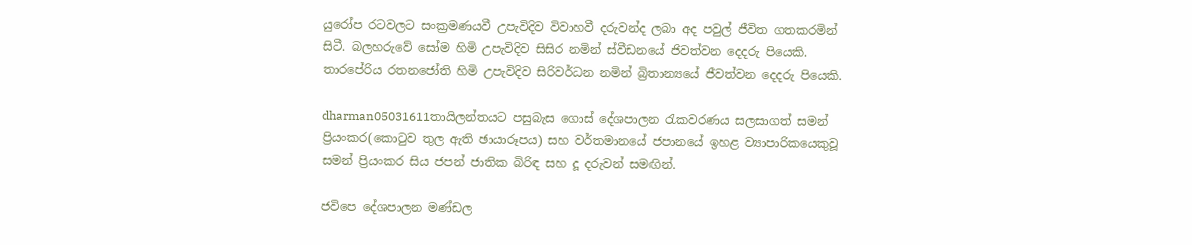යුරෝප රටවලට සංක්‍රමණයවී උපැවිදිව විවාහවී දරුවන්ද ලබා අද පවුල් ජීවිත ගතකරමින් සිටී. බලහරුවේ සෝම හිමි උපැවිදිව සිසිර නමින් ස්වීඩනයේ ජිවත්වන දෙදරු පියෙකි. තාරපේරිය රතනජෝති හිමි උපැවිදිව සිරිවර්ධන නමින් බ්‍රිතාන්‍යයේ ජීවත්වන දෙදරු පියෙකි.

dharman05031611තායිලන්තයට පසුබැස ගොස් දේශපාලන රැකවරණය සලසාගත් සමන් ප්‍රියංකර(කොටුව තුල ඇති ඡායාරූපය) සහ වර්තමානයේ ජපානයේ ඉහළ ව්‍යාපාරිකයෙකුවූ සමන් ප්‍රියංකර සිය ජපන් ජාතික බිරිඳ සහ දූ දරුවන් සමඟින්.

ජවිපෙ දේශපාලන මණ්ඩල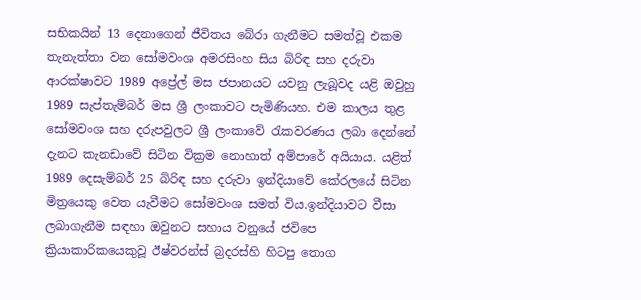සභිකයින් 13 දෙනාගෙන් ජීවිතය බේරා ගැනීමට සමත්වූ එකම තැනැත්තා වන සෝමවංශ අමරසිංහ සිය බිරිඳ සහ දරුවා ආරක්ෂාවට 1989 අප්‍රේල් මස ජපානයට යවනු ලැබූවද යළි ඔවුහු 1989 සැප්තැම්බර් මස ශ්‍රී ලංකාවට පැමිණියහ. එම කාලය තුළ සෝමවංශ සහ දරුපවුලට ශ්‍රී ලංකාවේ රැකවරණය ලබා දෙන්නේ දැනට කැනඩාවේ සිටින වික්‍රම නොහාත් අම්පාරේ අයියාය. යළිත් 1989 දෙසැම්බර් 25 බිරිඳ සහ දරුවා‍ ඉන්දියාවේ කේරලයේ සිටින මිත්‍රයෙකු වෙත යැවීමට සෝමවංශ සමත් විය.ඉන්දියාවට වීසා ලබාගැනීම සඳහා ඔවුනට සහාය වනුයේ ජවිපෙ ක්‍රියාකාරිකයෙකුවූ ඊෂ්වරන්ස් බ්‍රදරස්හි හිටපු තොග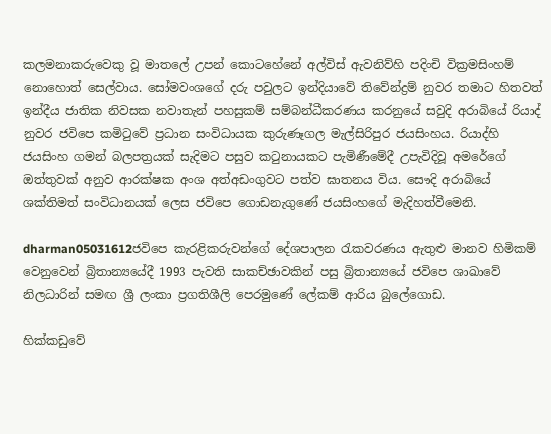කලමනාකරුවෙකු වූ මාතලේ උපන් කොටහේනේ අල්විස් ඇවනිව්හි පදිංචි වික්‍රමසිංහම් නොහොත් සෙල්වාය. සෝමවංශගේ දරු පවුලට ඉන්දියාවේ තිවේන්ද්‍රම් නුවර තමාට හිතවත් ඉන්දීය ජාතික නිවසක නවාතැන් පහසුකම් සම්බන්ධීකරණය කරනුයේ සවුදි අරාබියේ රියාද් නුවර ජවිපෙ කමිටුවේ ප්‍රධාන සංවිධායක කුරුණෑගල මැල්සිරිපුර ජයසිංහය. රියාද්හි ජයසිංහ ගමන් බලපත්‍රයක් සැදිමට පසුව කටුනායකට පැමි‍ණීමේදී උපැවිදිවූ අමරේගේ ඔත්තුවක් අනුව ආරක්ෂක අංශ අත්අඩංගුවට පත්ව ඝාතනය විය. සෞදි අරාබියේ ශක්තිමත් සංවිධානයක් ලෙස ජවිපෙ ගොඩනැගුණේ ජයසිංහගේ මැදිහත්වීමෙනි.

dharman05031612ජවිපෙ කැරළිකරුවන්ගේ දේශපාලන රැකවරණය ඇතුළු මානව හිමිකම් වෙනුවෙන් බ්‍රිතාන්‍යයේදී 1993 පැවති සාකච්ඡාවකින් පසු බ්‍රිතාන්‍යයේ ජවිපෙ ශාඛාවේ නිලධාරින් සමඟ ශ්‍රී ලංකා ප්‍රගතිශීලි පෙරමුණේ ලේකම් ආරිය බුලේගොඩ.

හික්කඩු‍වේ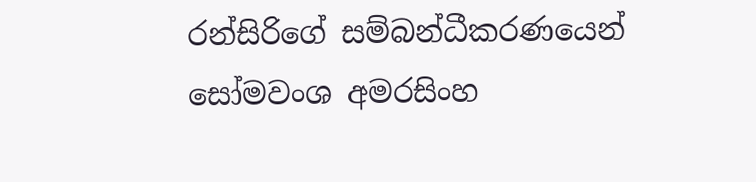රන්සිරිගේ සම්බන්ධීකරණයෙන් සෝමවංශ අමරසිංහ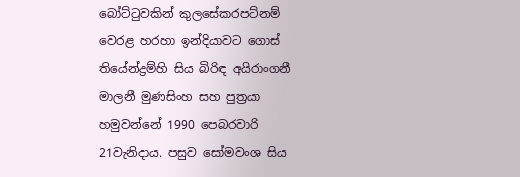බෝට්ටුවකින් කුලසේකරපට්නම් වෙරළ හරහා ඉන්දියාවට ගොස් තියේන්ද්‍රම්හි සිය බිරිඳ අයිරාංගනී මාලනී මුණසිංහ සහ පුත්‍රයා හමුවන්නේ 1990 පෙබරවාරි 21වැනිදාය. පසුව සෝමවංශ සිය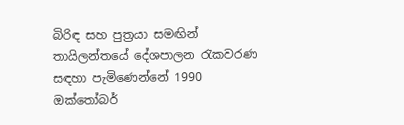බිරිඳ සහ පුත්‍රයා සමඟින් තායිලන්තයේ දේශපාලන රැකවරණ සඳහා පැමිණෙන්නේ 1990 ඔක්තෝබර්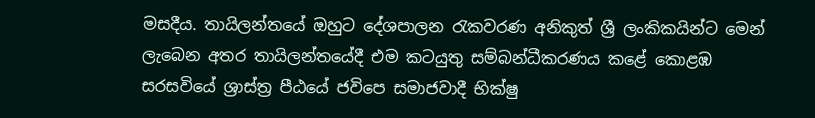මසදීය. තායිලන්තයේ ඔහුට දේශපාලන රැකවරණ අනිකුත් ශ්‍රී ලංකිකයින්ට මෙන් ලැබෙන අතර තායිලන්තයේදී එම කටයුතු සම්බන්ධීකරණය කළේ කොළඹ සරසවියේ ශ්‍රාස්ත්‍ර පීඨයේ ජවිපෙ සමාජවාදී භික්ෂු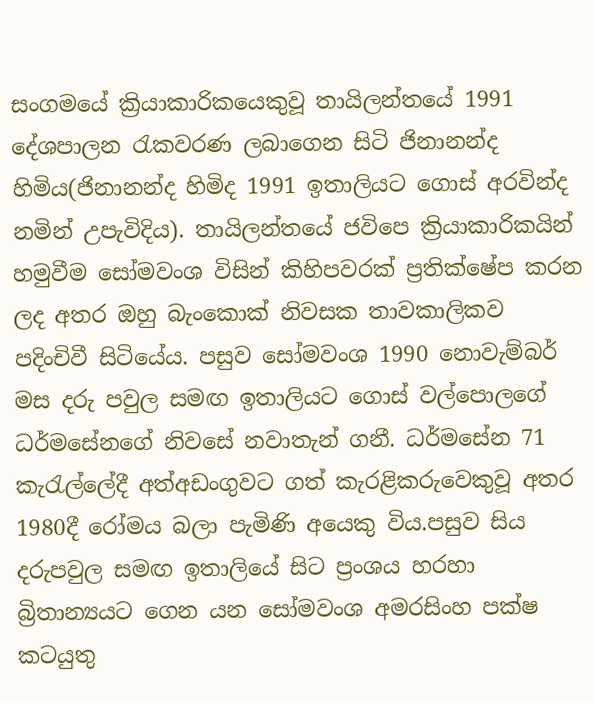සංගමයේ ක්‍රියාකාරිකයෙකුවූ තායිලන්තයේ 1991 දේශපාලන රැකවරණ ලබාගෙන සිටි ජිනානන්ද හිමිය(ජිනානන්ද හිමිද 1991 ඉතාලියට ගොස් අරවින්ද නමින් උපැවිදිය). තායිලන්තයේ ජවිපෙ ක්‍රියාකාරිකයින් හමුවීම සෝමවංශ විසින් කිහිපවරක් ප්‍රතික්ෂේප කරන ලද අතර ඔහු බැංකොක් නිවසක තාවකාලිකව පදිංචිවී සිටියේය. පසුව සෝමවංශ 1990 නොවැම්බර් මස දරු පවුල සමඟ ඉතාලියට ගොස් වල්පොලගේ ධර්මසේනගේ නිවසේ නවාතැන් ගනී. ධර්මසේන 71 කැරැල්ලේදී අත්අඩංගුවට ගත් කැරළිකරුවෙකුවූ අතර 1980දී රෝමය බලා පැමිණි අයෙකු විය.පසුව සිය දරුපවුල සමඟ ඉතාලියේ සිට ප්‍රංශය හරහා බ්‍රිතාන්‍යයට ගෙන යන සෝමවංශ අමරසිංහ පක්ෂ කටයුතු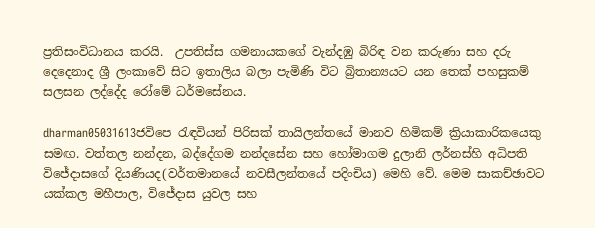ප්‍රතිසංවිධානය කරයි.  උපතිස්ස ගමනායකගේ වැන්දඹු බිරිඳ වන කරුණා සහ දරු දෙදෙනාද ශ්‍රී ලංකාවේ සිට ඉතාලිය බලා පැමිණි විට බ්‍රිතාන්‍යයට යන තෙක් පහසුකම් සලසන ලද්දේද රෝමේ ධර්මසේනය.

dharman05031613ජවිපෙ රැඳවියන් පිරිසක් තායිලන්තයේ මානව හිමිකම් ක්‍රියාකාරිකයෙකු සමඟ. වත්තල නන්දන, බද්දේගම නන්දසේන සහ හෝමාගම දුලානි ලර්නස්හි අධිපති විජේදාසගේ දියණියද(වර්තමානයේ නවසීලන්තයේ පදිංචිය) මෙහි වේ. මෙම සාකච්ඡාවට යක්කල මහීපාල, විජේදාස යුවල සහ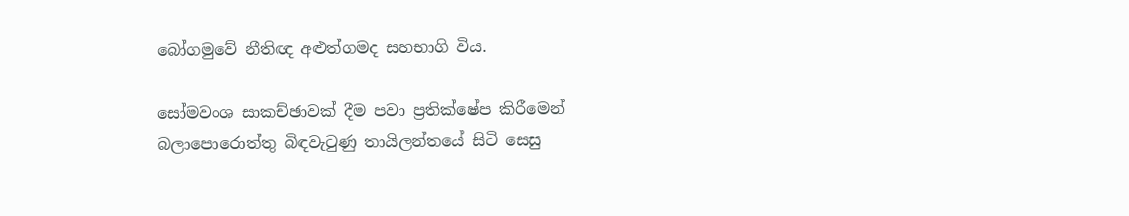බෝගමුවේ නීතිඥ අළුත්ගමද සහභාගි විය.

සෝමවංශ සාකච්ඡාවක් දීම පවා ප්‍රතික්ෂේප කිරීමෙන් බලාපොරොත්තු බිඳවැටුණු තායිලන්තයේ සිටි සෙසු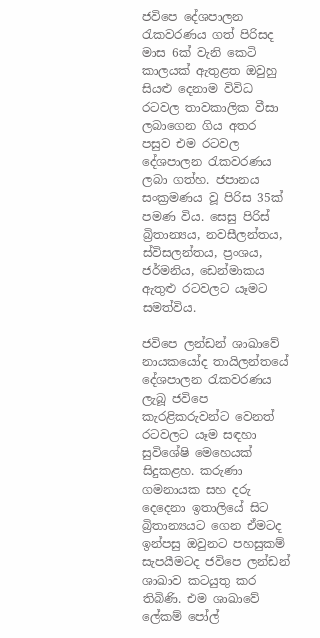ජවිපෙ දේශපාලන රැකවරණය ගත් පිරිසද මාස 6ක් වැනි කෙටි කාලයක් ඇතුළත ඔවුහු සියළු දෙනාම විවිධ රටවල තාවකාලික වීසා ලබාගෙන ගිය අතර පසුව එම රටවල දේශපාලන රැකවරණය ලබා ගත්හ. ජපානය සංක්‍රමණය වූ පිරිස 35ක් පමණ විය. සෙසු පිරිස් බ්‍රිතාන්‍යය, නවසීලන්තය, ස්විසලන්තය, ප්‍රංශය, ජර්මනිය, ඩෙන්මාකය ඇතුළු රටවලට යෑමට සමත්විය.

ජවිපෙ ලන්ඩන් ශාඛාවේ නායකයෝද තායිලන්තයේ දේශපාලන රැකවරණය ලැබූ ජවිපෙ කැරළිකරුවන්ට වෙනත් රටවලට යෑම සඳහා සුවිශේෂි මෙහෙයක් සිදුකළහ. කරුණා ගමනායක සහ දරු දෙදෙනා ඉතාලියේ සිට බ්‍රිතාන්‍යයට ගෙන ඒමටද ඉන්පසු ඔවුනට පහසුකම් සැපයීමටද ජවිපෙ ලන්ඩන් ශාඛාව කටයුතු කර තිබිණි. එම ශාඛාවේ ලේකම් පෝල්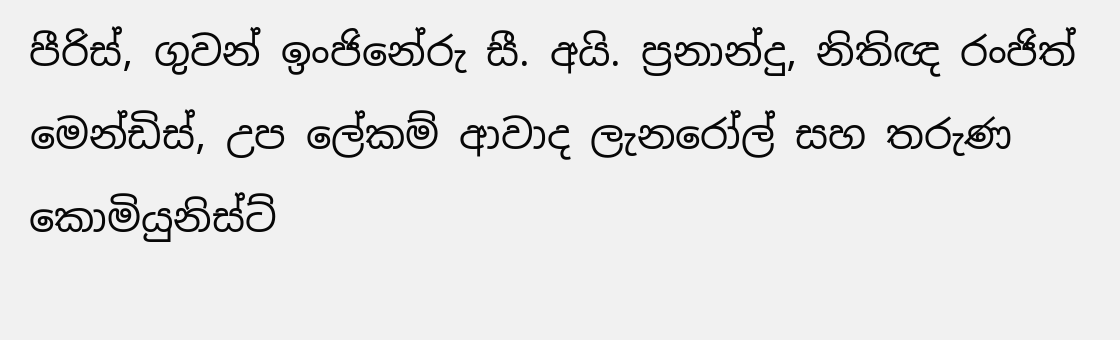පීරිස්, ගුවන් ඉංජිනේරු සී. අයි. ප්‍රනාන්දු, නිතිඥ රංජිත් මෙන්ඩිස්, උප ලේකම් ආවාද ලැනරෝල් සහ තරුණ කොමියුනිස්ට්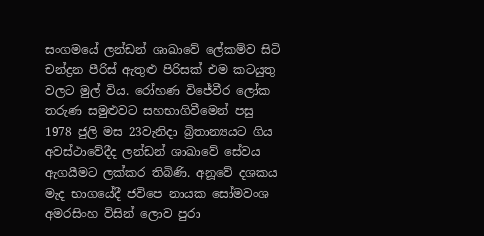සංගමයේ ලන්ඩන් ශාඛාවේ ලේකම්ව සිටි චන්ද්‍රන පීරිස් ඇතුළු පිරිසක් එම කටයුතු වලට මුල් විය. රෝහණ විජේවීර ලෝක තරුණ සමුළුවට සහභාගිවීමෙන් පසු 1978 ජුලි මස 23වැනිදා බ්‍රිතාන්‍යයට ගිය අවස්ථාවේදීද ලන්ඩන් ශාඛාවේ සේවය ඇගයීමට ලක්කර තිබිණි. අනූවේ දශකය මැද භාගයේදී ජවිපෙ නායක සෝමවංශ අමරසිංහ විසින් ලොව පුරා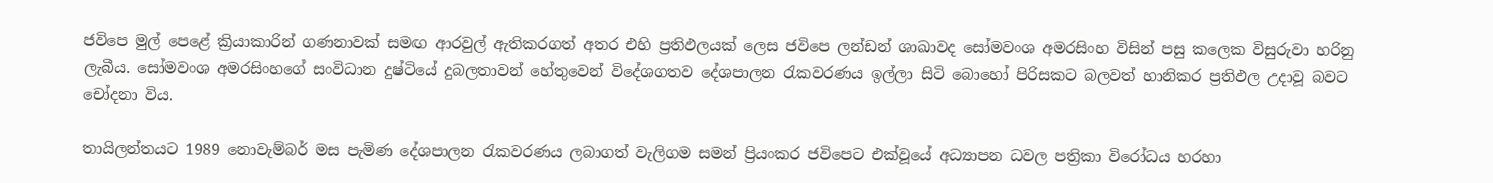ජවිපෙ මුල් පෙළේ ක්‍රියාකාරින් ගණනාවක් සමඟ ආරවුල් ඇතිකරගත් අතර එහි ප්‍රතිඵලයක් ලෙස ජවිපෙ ලන්ඩන් ශාඛාවද සෝමවංශ අමරසිංහ විසින් පසු කලෙක විසුරුවා හරිනු ලැබීය. සෝමවංශ අමරසිංහගේ සංවිධාන දුෂ්ටියේ දුබලතාවන් හේතුවෙන් විදේශගතව දේශපාලන රැකවරණය ඉල්ලා සිටි බොහෝ පිරිසකට බලවත් හානිකර ප්‍රතිඵල උදාවූ බවට චෝදනා විය.

තායිලන්තයට 1989 නොවැම්බර් මස පැමිණ දේශපාලන රැකවරණය ලබාගත් වැලිගම සමන් ප්‍රියංකර ජවිපෙට එක්වූයේ අධ්‍යාපන ධවල පත්‍රිකා විරෝධය හරහා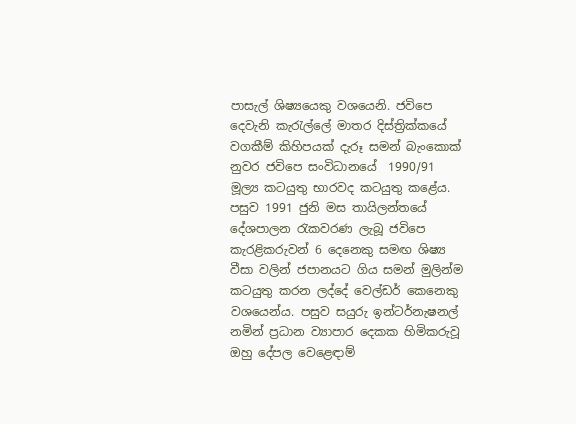පාසැල් ශිෂ්‍යයෙකු වශයෙනි. ජවිපෙ දෙවැනි කැරැල්ලේ මාතර දිස්ත්‍රික්‍කයේ වගකීම් කිහිපයක් දැරූ සමන් බැංකොක් නුවර ජවිපෙ සංවිධානයේ  1990/91 මූල්‍ය කටයුතු භාරවද කටයුතු කළේය. පසුව 1991 ජුනි මස තායිලන්තයේ දේශපාලන රැකවරණ ලැබූ ජවිපෙ කැරළිකරුවන් 6 දෙනෙකු සමඟ ශිෂ්‍ය වීසා වලින් ජපානයට ගිය සමන් මුලින්ම කටයුතු කරන ලද්දේ වෙල්ඩර් කෙනෙකු වශයෙන්ය. පසුව සයුරු ඉන්ටර්නැෂනල් නමින් ප්‍රධාන ව්‍යාපාර දෙකක හිමිකරුවූ ඔහු දේපල වෙළෙඳාම්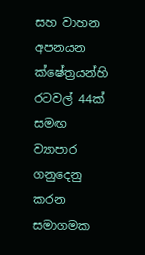සහ වාහන අපනයන ක්ෂේත්‍රයන්හි රටවල් 44ක් සමඟ ව්‍යාපාර ගනුදෙනු කරන සමාගමක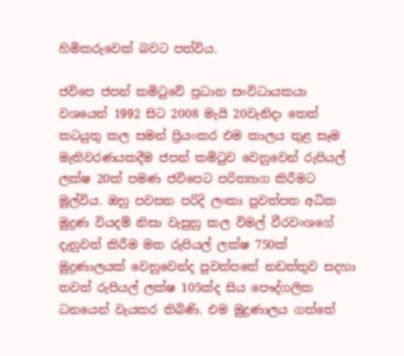හිමිකරුවෙක් බවට පත්විය.

ජවිපෙ ජපන් කමිටුවේ ප්‍රධාන සංවිධායකයා වශයෙන් 1992 සිට 2008 මැයි 20වැනිදා තෙත් කටයුතු කල සමන් ප්‍රියංකර එම කාලය තුළ සෑම මැතිවරණයකදීම ජපන් කමිටුව වෙනුවෙන් රුපියල් ලක්ෂ 20ක් පමණ ජවිපෙට පරිත්‍යාග කිරීමට මුල්විය. ඔහු පවසන පරිදි ලංකා පුවත්පත අධික මුද්‍රණ වියදම් නිසා වැසුනු කල විමල් වීරවංශගේ දැනුවත් කිරීම මත රුපියල් ලක්ෂ 750ක් මුද්‍රණාලයක් වෙනුවෙන්ද පුවත්පතේ නඩත්තුව සදහා තවත් රුපියල් ලක්ෂ 105ක්ද සිය පෞද්ගලික ධනයෙන් වැයකර තිබිණි. එම මුද්‍රණාලය ගත්තේ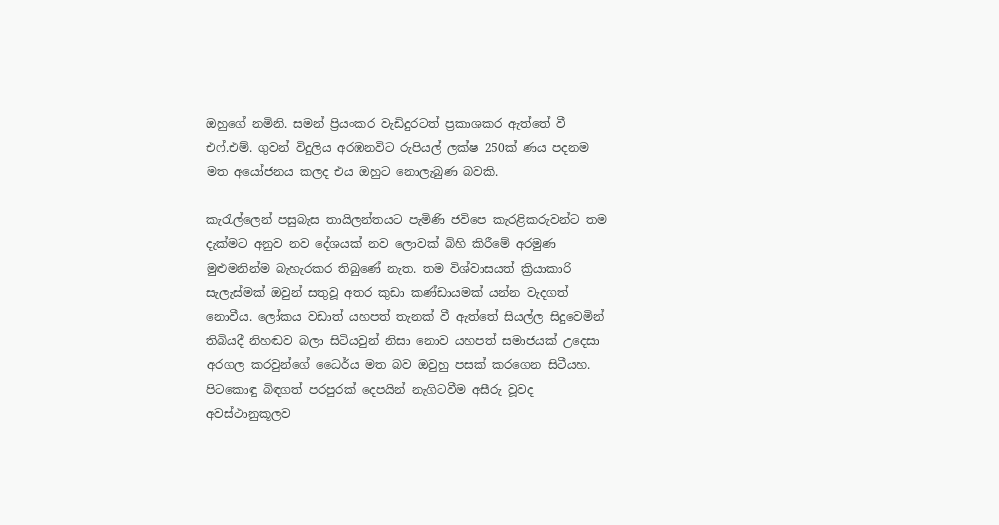ඔහුගේ නමිනි. සමන් ප්‍රියංකර වැඩිදුරටත් ප්‍රකාශකර ඇත්තේ වී එෆ්.එම්. ගුවන් විදුලිය අරඹනවිට රුපියල් ලක්ෂ 250ක් ණය පදනම මත අයෝජනය කලද එය ඔහුට නොලැබුණ බවකි.

කැරැල්ලෙන් පසුබැස තායිලන්තයට පැමිණි ජවිපෙ කැරළිකරුවන්ට තම දැක්මට අනුව නව දේශයක් නව ලොවක් බිහි කිරීමේ අරමුණ මුළුමනින්ම බැහැරකර තිබුණේ නැත. තම විශ්වාසයත් ක්‍රියාකාරි සැලැස්මක් ඔවුන් සතුවූ අතර කුඩා කණ්ඩායමක් යන්න වැදගත් නොවීය. ලෝකය වඩාත් යහපත් තැනක් වී ඇත්තේ සියල්ල සිදුවෙමින් තිබියදී නිහඬව බලා සිටියවුන් නිසා නොව යහපත් සමාජයක් උදෙසා අරගල කරවුන්ගේ ධෛර්ය මත බව ඔවුහු පසක් කරගෙන සිටීයහ. පිටකොඳු බිඳගත් පරපුරක් දෙපයින් නැගිටවීම අසීරු වූවද අවස්ථානුකූලව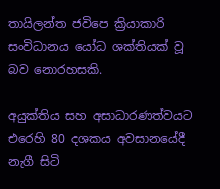තායිලන්ත ජවිපෙ ක්‍රියාකාරි සංවිධානය යෝධ ශක්තියක් වූ බව නොරහසකි.

අයුක්තිය සහ අසාධාරණත්වයට එරෙහි 80 දශකය අවසානයේදී නැගී සිටි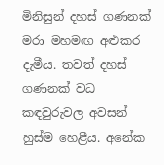මිනිසුන් දහස් ගණනක් මරා මහමඟ අළුකර දැමීය. තවත් දහස් ගණනක් වධ කඳවුරුවල අවසන් හුස්ම හෙළීය. අනේක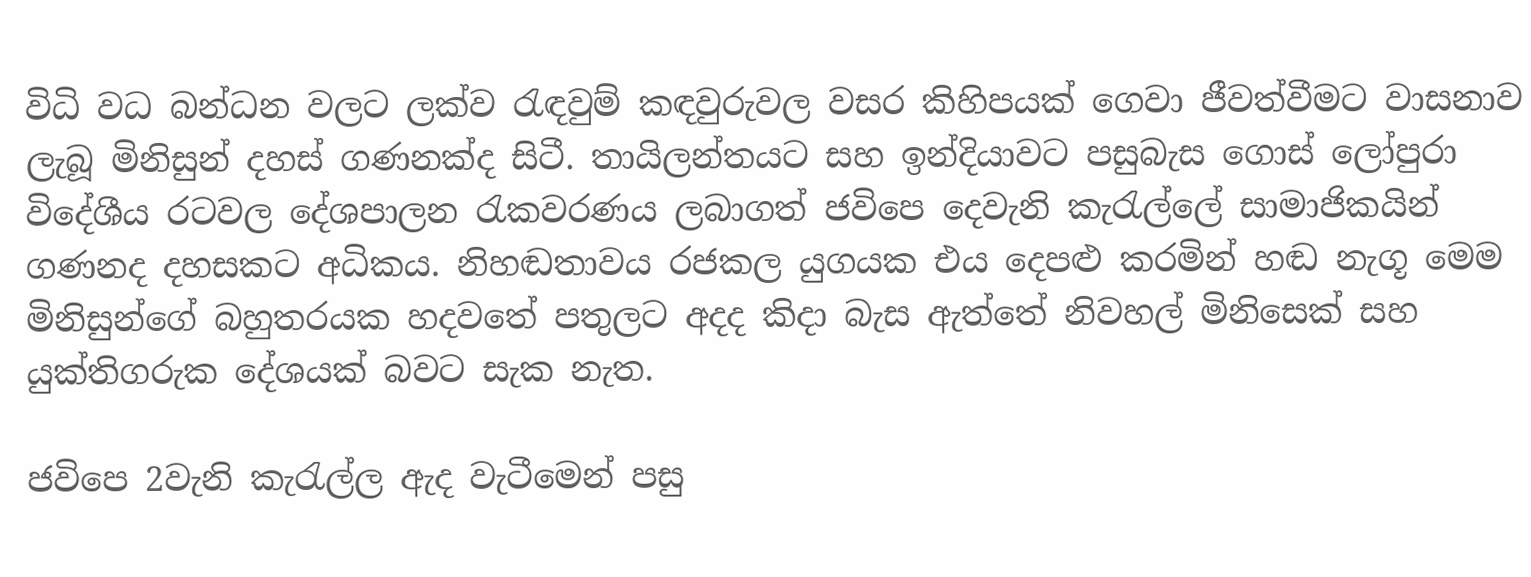විධි වධ බන්ධන වලට ලක්ව රැඳවුම් කඳවුරුවල වසර කිහිපයක් ගෙවා ජීවත්වීමට වාසනාව ලැබූ මිනිසුන් දහස් ගණනක්ද සිටී. තායිලන්තයට සහ ඉන්දියාවට පසුබැස ගොස් ලෝපුරා විදේශීය රටවල දේශපාලන රැකවරණය ලබාගත් ජවිපෙ දෙවැනි කැරැල්ලේ සාමාජිකයින් ගණනද දහසකට අධිකය. නිහඬතාවය රජකල යුගයක එය දෙපළු කරමින් හඬ නැගූ මෙම මිනිසුන්ගේ බහුතරයක හදවතේ පතුලට අදද කිදා බැස ඇත්තේ නිවහල් මිනිසෙක් සහ යුක්තිගරුක දේශයක් බවට සැක නැත.

ජවිපෙ 2වැනි කැරැල්ල ඇද වැටීමෙන් පසු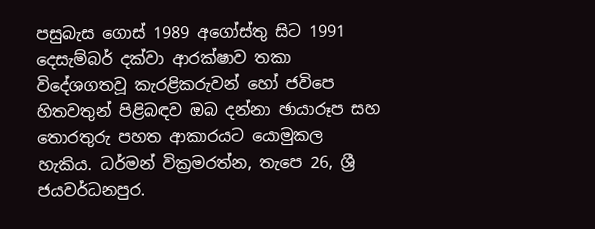පසුබැස ගොස් 1989 අගෝස්තු සිට 1991 දෙසැම්බර් දක්වා ආරක්ෂාව තකා විදේශගතවූ කැරළිකරුවන් හෝ ජවිපෙ හිතවතුන් පිළිබඳව ඔබ දන්නා ඡායාරූප සහ තොරතුරු පහත ආකාරයට යොමුකල හැකිය. ධර්මන් වික්‍රමරත්න, තැපෙ 26, ශ්‍රී ජයවර්ධනපුර.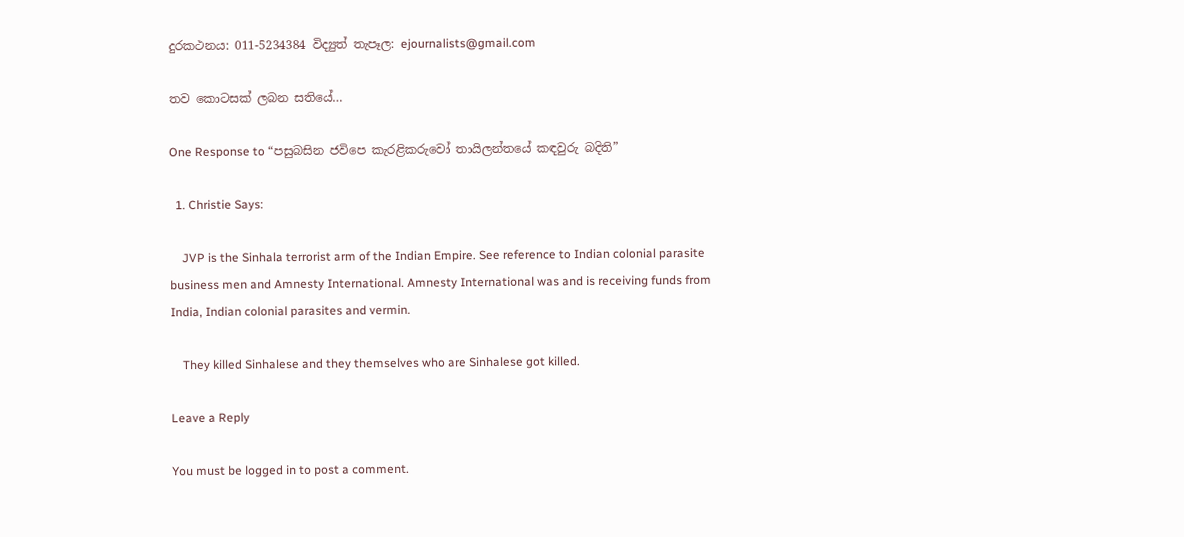දුරකථනය: 011-5234384 විද්‍යුත් තැපෑල: ejournalists@gmail.com

තව කොටසක් ලබන සතියේ…

One Response to “පසුබසින ජවිපෙ කැරළිකරුවෝ තායිලන්තයේ කඳවුරු බදිති”

  1. Christie Says:

    JVP is the Sinhala terrorist arm of the Indian Empire. See reference to Indian colonial parasite business men and Amnesty International. Amnesty International was and is receiving funds from India, Indian colonial parasites and vermin.

    They killed Sinhalese and they themselves who are Sinhalese got killed.

Leave a Reply

You must be logged in to post a comment.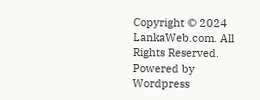Copyright © 2024 LankaWeb.com. All Rights Reserved. Powered by Wordpress